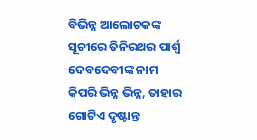ବିଭିନ୍ନ ଆଲୋଚକଙ୍କ ସୂଚୀରେ ତିନିରଥର ପାର୍ଶ୍ୱ ଦେବଦେବୀଙ୍କ ନାମ କିପରି ଭିନ୍ନ ଭିନ୍ନ, ତାହାର ଗୋଟିଏ ଦୃଷ୍ଟାନ୍ତ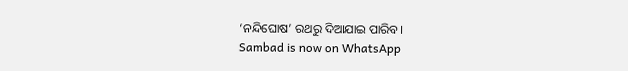‘ନନ୍ଦିଘୋଷ’ ରଥରୁ ଦିଆଯାଇ ପାରିବ।
Sambad is now on WhatsApp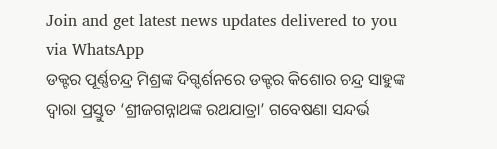Join and get latest news updates delivered to you via WhatsApp
ଡକ୍ଟର ପୂର୍ଣ୍ଣଚନ୍ଦ୍ର ମିଶ୍ରଙ୍କ ଦିଗ୍ଦର୍ଶନରେ ଡକ୍ଟର କିଶୋର ଚନ୍ଦ୍ର ସାହୁଙ୍କ ଦ୍ଵାରା ପ୍ରସ୍ତୁତ ‘ଶ୍ରୀଜଗନ୍ନାଥଙ୍କ ରଥଯାତ୍ରା’ ଗବେଷଣା ସନ୍ଦର୍ଭ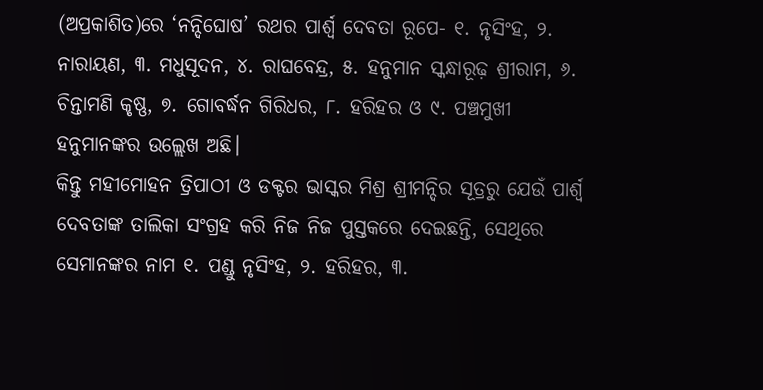(ଅପ୍ରକାଶିତ)ରେ ‘ନନ୍ଦିଘୋଷ’ ରଥର ପାର୍ଶ୍ୱ ଦେବତା ରୂପେ- ୧. ନୃସିଂହ, ୨. ନାରାୟଣ, ୩. ମଧୁସୂଦନ, ୪. ରାଘବେନ୍ଦ୍ର, ୫. ହନୁମାନ ସ୍କନ୍ଧାରୂଢ଼ ଶ୍ରୀରାମ, ୬. ଚିନ୍ତାମଣି କୃଷ୍ଣ, ୭. ଗୋବର୍ଦ୍ଧନ ଗିରିଧର, ୮. ହରିହର ଓ ୯. ପଞ୍ଚମୁଖୀ ହନୁମାନଙ୍କର ଉଲ୍ଲେଖ ଅଛି।
କିନ୍ତୁ ମହୀମୋହନ ତ୍ରିପାଠୀ ଓ ଡକ୍ଟର ଭାସ୍କର ମିଶ୍ର ଶ୍ରୀମନ୍ଦିର ସୂତ୍ରରୁ ଯେଉଁ ପାର୍ଶ୍ୱ ଦେବତାଙ୍କ ତାଲିକା ସଂଗ୍ରହ କରି ନିଜ ନିଜ ପୁସ୍ତକରେ ଦେଇଛନ୍ତି, ସେଥିରେ ସେମାନଙ୍କର ନାମ ୧. ପଣ୍ଡୁ ନୃସିଂହ, ୨. ହରିହର, ୩.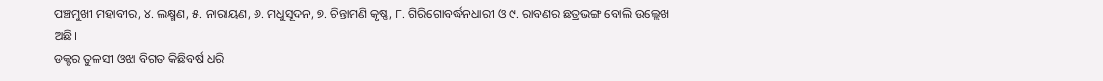ପଞ୍ଚମୁଖୀ ମହାବୀର, ୪. ଲକ୍ଷ୍ମଣ, ୫. ନାରାୟଣ, ୬. ମଧୁସୂଦନ, ୭. ଚିନ୍ତାମଣି କୃଷ୍ଣ, ୮. ଗିରିଗୋବର୍ଦ୍ଧନଧାରୀ ଓ ୯. ରାବଣର ଛତ୍ରଭଙ୍ଗ ବୋଲି ଉଲ୍ଲେଖ ଅଛି।
ଡକ୍ଟର ତୁଳସୀ ଓଝା ବିଗତ କିଛିବର୍ଷ ଧରି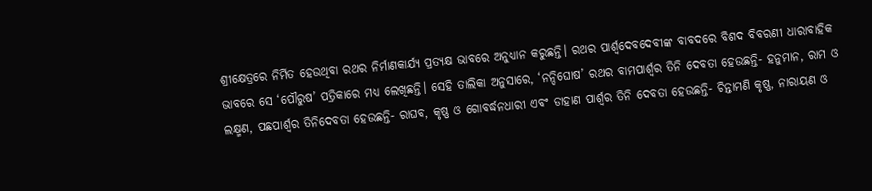ଶ୍ରୀକ୍ଷେତ୍ରରେ ନିର୍ମିତ ହେଉଥିବା ରଥର ନିର୍ମାଣକାର୍ଯ୍ୟ ପ୍ରତ୍ୟକ୍ଷ ଭାବରେ ଅନୁଧ୍ୟାନ କରୁଛନ୍ତି। ରଥର ପାର୍ଶ୍ୱଦେବଦେବୀଙ୍କ ବାବଦରେ ବିଶଦ ବିବରଣୀ ଧାରାବାହିକ ଭାବରେ ସେ ‘ପୌରୁଷ’ ପତ୍ରିକାରେ ମଧ୍ୟ ଲେଖିଛନ୍ତି। ସେହି ତାଲିକା ଅନୁସାରେ, ‘ନନ୍ଦିଘୋଷ’ ରଥର ବାମପାର୍ଶ୍ୱର ତିନି ଦେବତା ହେଉଛନ୍ତି- ହନୁମାନ, ରାମ ଓ ଲକ୍ଷ୍ମଣ, ପଛପାର୍ଶ୍ୱର ତିନିଦେବତା ହେଉଛନ୍ତି- ରାଘବ, କୃଷ୍ଣ ଓ ଗୋବର୍ଦ୍ଧନଧାରୀ ଏବଂ ଡାହାଣ ପାର୍ଶ୍ୱର ତିନି ଦେବତା ହେଉଛନ୍ତି- ଚିନ୍ତାମଣି କୃଷ୍ଣ, ନାରାୟଣ ଓ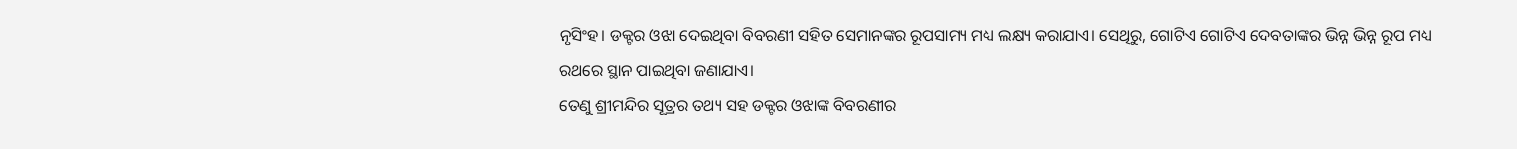ନୃସିଂହ। ଡକ୍ଟର ଓଝା ଦେଇଥିବା ବିବରଣୀ ସହିତ ସେମାନଙ୍କର ରୂପସାମ୍ୟ ମଧ୍ୟ ଲକ୍ଷ୍ୟ କରାଯାଏ। ସେଥିରୁ, ଗୋଟିଏ ଗୋଟିଏ ଦେବତାଙ୍କର ଭିନ୍ନ ଭିନ୍ନ ରୂପ ମଧ୍ୟ ରଥରେ ସ୍ଥାନ ପାଇଥିବା ଜଣାଯାଏ।
ତେଣୁ ଶ୍ରୀମନ୍ଦିର ସୂତ୍ରର ତଥ୍ୟ ସହ ଡକ୍ଟର ଓଝାଙ୍କ ବିବରଣୀର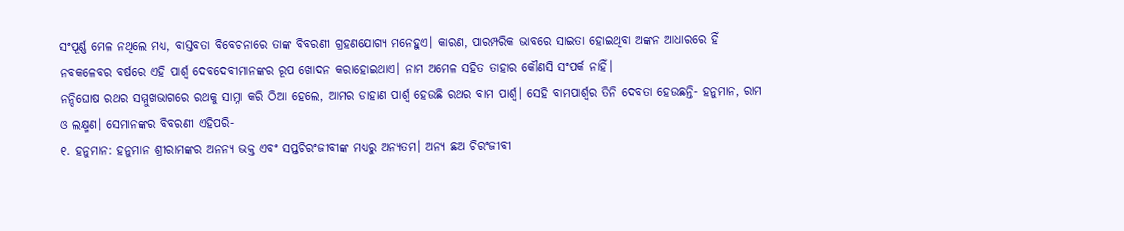ସଂପୂର୍ଣ୍ଣ ମେଳ ନଥିଲେ ମଧ୍ୟ, ବାସ୍ତବତା ବିବେଚନାରେ ତାଙ୍କ ବିବରଣୀ ଗ୍ରହଣଯୋଗ୍ୟ ମନେହୁଏ। କାରଣ, ପାରମ୍ପରିକ ଭାବରେ ସାଇତା ହୋଇଥିବା ଅଙ୍କନ ଆଧାରରେ ହିଁ ନବକଳେବର ବର୍ଷରେ ଏହି ପାର୍ଶ୍ୱ ଦେବଦେବୀମାନଙ୍କର ରୂପ ଖୋଦନ କରାହୋଇଥାଏ। ନାମ ଅମେଳ ସହିତ ତାହାର କୌଣସି ସଂପର୍କ ନାହିଁ।
ନନ୍ଦିଘୋଷ ରଥର ସମ୍ମୁଖଭାଗରେ ରଥକୁ ସାମ୍ନା କରି ଠିଆ ହେଲେ, ଆମର ଡାହାଣ ପାର୍ଶ୍ୱ ହେଉଛି ରଥର ବାମ ପାର୍ଶ୍ୱ। ସେହି ବାମପାର୍ଶ୍ୱର ତିନି ଦେବତା ହେଉଛନ୍ତି- ହନୁମାନ, ରାମ ଓ ଲକ୍ଷ୍ମଣ। ସେମାନଙ୍କର ବିବରଣୀ ଏହିପରି-
୧. ହନୁମାନ: ହନୁମାନ ଶ୍ରୀରାମଙ୍କର ଅନନ୍ୟ ଭକ୍ତ ଏବଂ ସପ୍ତଚିରଂଜୀବୀଙ୍କ ମଧ୍ୟରୁ ଅନ୍ୟତମ। ଅନ୍ୟ ଛଅ ଚିରଂଜୀବୀ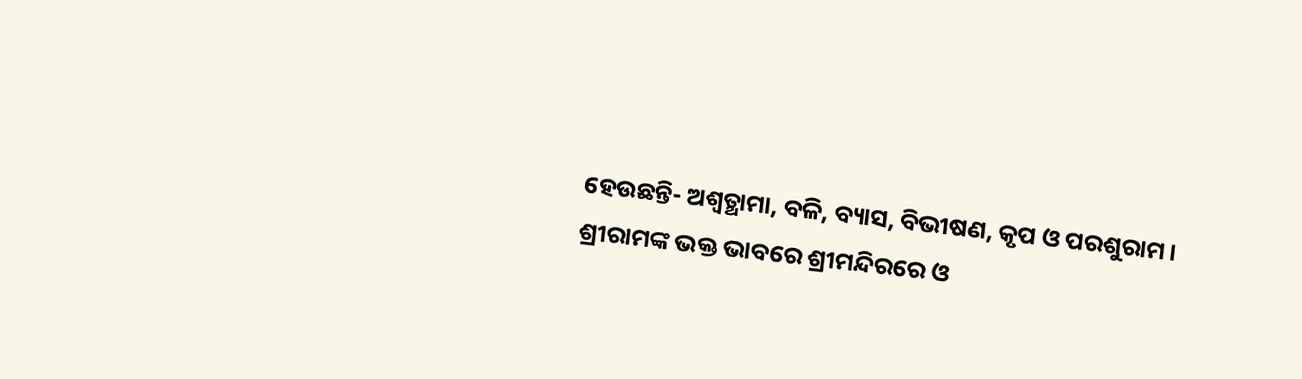ହେଉଛନ୍ତି- ଅଶ୍ୱତ୍ଥାମା, ବଳି, ବ୍ୟାସ, ବିଭୀଷଣ, କୃପ ଓ ପରଶୁରାମ। ଶ୍ରୀରାମଙ୍କ ଭକ୍ତ ଭାବରେ ଶ୍ରୀମନ୍ଦିରରେ ଓ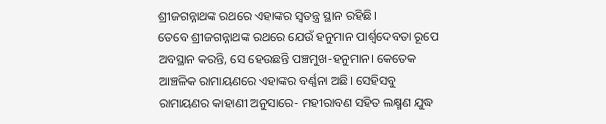ଶ୍ରୀଜଗନ୍ନାଥଙ୍କ ରଥରେ ଏହାଙ୍କର ସ୍ୱତନ୍ତ୍ର ସ୍ଥାନ ରହିଛି।
ତେବେ ଶ୍ରୀଜଗନ୍ନାଥଙ୍କ ରଥରେ ଯେଉଁ ହନୁମାନ ପାର୍ଶ୍ୱଦେବତା ରୂପେ ଅବସ୍ଥାନ କରନ୍ତି, ସେ ହେଉଛନ୍ତି ପଞ୍ଚମୁଖ-ହନୁମାନ। କେତେକ ଆଞ୍ଚଳିକ ରାମାୟଣରେ ଏହାଙ୍କର ବର୍ଣ୍ଣନା ଅଛି। ସେହିସବୁ ରାମାୟଣର କାହାଣୀ ଅନୁସାରେ- ମହୀରାବଣ ସହିତ ଲକ୍ଷ୍ମଣ ଯୁଦ୍ଧ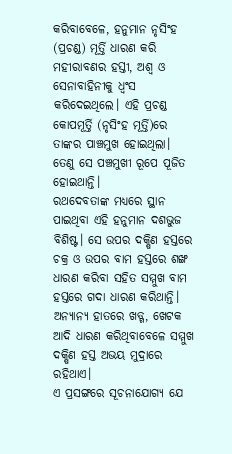କରିବାବେଳେ, ହନୁମାନ ନୃସିଂହ (ପ୍ରଚଣ୍ଡ) ମୂର୍ତ୍ତି ଧାରଣ କରି ମହୀରାବଣର ହସ୍ତୀ, ଅଶ୍ୱ ଓ ସେନାବାହିନୀକୁ ଧ୍ୱଂସ କରିଦେଇଥିଲେ। ଏହି ପ୍ରଚଣ୍ଡ କୋପମୂର୍ତ୍ତି (ନୃସିଂହ ମୂର୍ତ୍ତି)ରେ ତାଙ୍କର ପାଞ୍ଚମୁଖ ହୋଇଥିଲା। ତେଣୁ ସେ ପଞ୍ଚମୁଖୀ ରୂପେ ପୂଜିତ ହୋଇଥାନ୍ତି।
ରଥଦେବତାଙ୍କ ମଧ୍ୟରେ ସ୍ଥାନ ପାଇଥିବା ଏହି ହନୁମାନ ଦଶଭୁଜ ବିଶିଷ୍ଟ। ସେ ଉପର ଦକ୍ଷିଣ ହସ୍ତରେ ଚକ୍ର ଓ ଉପର ବାମ ହସ୍ତରେ ଶଙ୍ଖ ଧାରଣ କରିବା ସହିତ ସମ୍ମୁଖ ବାମ ହସ୍ତରେ ଗଦା ଧାରଣ କରିଥାନ୍ତି। ଅନ୍ୟାନ୍ୟ ହାତରେ ଖଡ୍ଗ, ଖେଟକ ଆଦି ଧାରଣ କରିଥିବାବେଳେ ସମ୍ମୁଖ ଦକ୍ଷିଣ ହସ୍ତ ଅଭୟ ମୁଦ୍ରାରେ ରହିଥାଏ।
ଏ ପ୍ରସଙ୍ଗରେ ସୂଚନାଯୋଗ୍ୟ ଯେ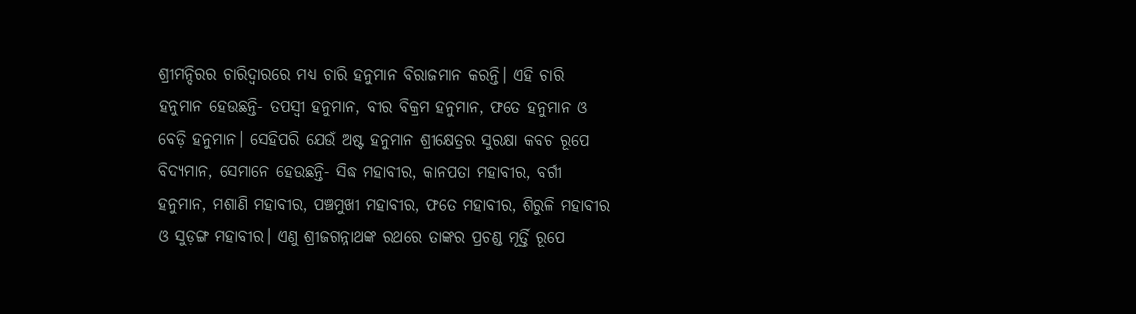ଶ୍ରୀମନ୍ଦିରର ଚାରିଦ୍ଵାରରେ ମଧ୍ୟ ଚାରି ହନୁମାନ ବିରାଜମାନ କରନ୍ତି। ଏହି ଚାରି ହନୁମାନ ହେଉଛନ୍ତି- ତପସ୍ୱୀ ହନୁମାନ, ବୀର ବିକ୍ରମ ହନୁମାନ, ଫତେ ହନୁମାନ ଓ ବେଡ଼ି ହନୁମାନ। ସେହିପରି ଯେଉଁ ଅଷ୍ଟ ହନୁମାନ ଶ୍ରୀକ୍ଷେତ୍ରର ସୁରକ୍ଷା କବଚ ରୂପେ ବିଦ୍ୟମାନ, ସେମାନେ ହେଉଛନ୍ତି- ସିଦ୍ଧ ମହାବୀର, କାନପତା ମହାବୀର, ବର୍ଗୀ ହନୁମାନ, ମଶାଣି ମହାବୀର, ପଞ୍ଚମୁଖୀ ମହାବୀର, ଫତେ ମହାବୀର, ଶିରୁଳି ମହାବୀର ଓ ସୁଡ଼ଙ୍ଗ ମହାବୀର। ଏଣୁ ଶ୍ରୀଜଗନ୍ନାଥଙ୍କ ରଥରେ ତାଙ୍କର ପ୍ରଚଣ୍ଡ ମୂର୍ତ୍ତି ରୂପେ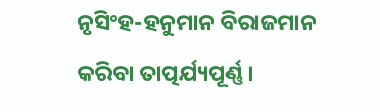ନୃସିଂହ-ହନୁମାନ ବିରାଜମାନ କରିବା ତାତ୍ପର୍ଯ୍ୟପୂର୍ଣ୍ଣ।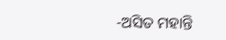-ଅସିତ ମହାନ୍ତି